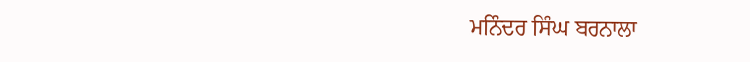ਮਨਿੰਦਰ ਸਿੰਘ ਬਰਨਾਲਾ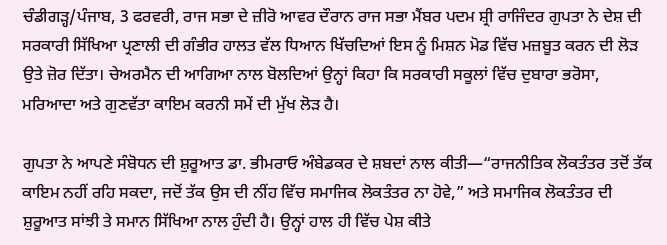ਚੰਡੀਗੜ੍ਹ/ਪੰਜਾਬ, 3 ਫਰਵਰੀ, ਰਾਜ ਸਭਾ ਦੇ ਜ਼ੀਰੋ ਆਵਰ ਦੌਰਾਨ ਰਾਜ ਸਭਾ ਮੈਂਬਰ ਪਦਮ ਸ਼੍ਰੀ ਰਾਜਿੰਦਰ ਗੁਪਤਾ ਨੇ ਦੇਸ਼ ਦੀ ਸਰਕਾਰੀ ਸਿੱਖਿਆ ਪ੍ਰਣਾਲੀ ਦੀ ਗੰਭੀਰ ਹਾਲਤ ਵੱਲ ਧਿਆਨ ਖਿੱਚਦਿਆਂ ਇਸ ਨੂੰ ਮਿਸ਼ਨ ਮੋਡ ਵਿੱਚ ਮਜ਼ਬੂਤ ਕਰਨ ਦੀ ਲੋੜ ਉਤੇ ਜ਼ੋਰ ਦਿੱਤਾ। ਚੇਅਰਮੈਨ ਦੀ ਆਗਿਆ ਨਾਲ ਬੋਲਦਿਆਂ ਉਨ੍ਹਾਂ ਕਿਹਾ ਕਿ ਸਰਕਾਰੀ ਸਕੂਲਾਂ ਵਿੱਚ ਦੁਬਾਰਾ ਭਰੋਸਾ, ਮਰਿਆਦਾ ਅਤੇ ਗੁਣਵੱਤਾ ਕਾਇਮ ਕਰਨੀ ਸਮੇਂ ਦੀ ਮੁੱਖ ਲੋੜ ਹੈ।

ਗੁਪਤਾ ਨੇ ਆਪਣੇ ਸੰਬੋਧਨ ਦੀ ਸ਼ੁਰੂਆਤ ਡਾ. ਭੀਮਰਾਓ ਅੰਬੇਡਕਰ ਦੇ ਸ਼ਬਦਾਂ ਨਾਲ ਕੀਤੀ—“ਰਾਜਨੀਤਿਕ ਲੋਕਤੰਤਰ ਤਦੋਂ ਤੱਕ ਕਾਇਮ ਨਹੀਂ ਰਹਿ ਸਕਦਾ, ਜਦੋਂ ਤੱਕ ਉਸ ਦੀ ਨੀਂਹ ਵਿੱਚ ਸਮਾਜਿਕ ਲੋਕਤੰਤਰ ਨਾ ਹੋਵੇ,” ਅਤੇ ਸਮਾਜਿਕ ਲੋਕਤੰਤਰ ਦੀ ਸ਼ੁਰੂਆਤ ਸਾਂਝੀ ਤੇ ਸਮਾਨ ਸਿੱਖਿਆ ਨਾਲ ਹੁੰਦੀ ਹੈ। ਉਨ੍ਹਾਂ ਹਾਲ ਹੀ ਵਿੱਚ ਪੇਸ਼ ਕੀਤੇ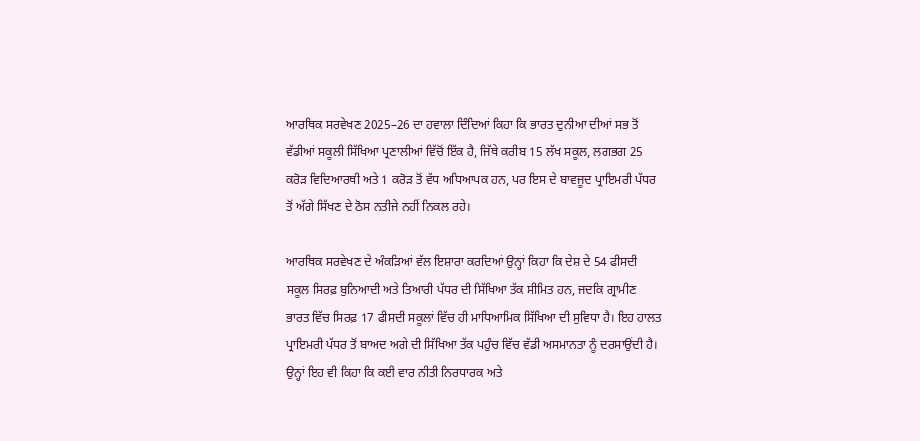ਆਰਥਿਕ ਸਰਵੇਖਣ 2025–26 ਦਾ ਹਵਾਲਾ ਦਿੰਦਿਆਂ ਕਿਹਾ ਕਿ ਭਾਰਤ ਦੁਨੀਆ ਦੀਆਂ ਸਭ ਤੋਂ ਵੱਡੀਆਂ ਸਕੂਲੀ ਸਿੱਖਿਆ ਪ੍ਰਣਾਲੀਆਂ ਵਿੱਚੋਂ ਇੱਕ ਹੈ, ਜਿੱਥੇ ਕਰੀਬ 15 ਲੱਖ ਸਕੂਲ, ਲਗਭਗ 25 ਕਰੋੜ ਵਿਦਿਆਰਥੀ ਅਤੇ 1 ਕਰੋੜ ਤੋਂ ਵੱਧ ਅਧਿਆਪਕ ਹਨ, ਪਰ ਇਸ ਦੇ ਬਾਵਜੂਦ ਪ੍ਰਾਇਮਰੀ ਪੱਧਰ ਤੋਂ ਅੱਗੇ ਸਿੱਖਣ ਦੇ ਠੋਸ ਨਤੀਜੇ ਨਹੀਂ ਨਿਕਲ ਰਹੇ।

ਆਰਥਿਕ ਸਰਵੇਖਣ ਦੇ ਅੰਕੜਿਆਂ ਵੱਲ ਇਸ਼ਾਰਾ ਕਰਦਿਆਂ ਉਨ੍ਹਾਂ ਕਿਹਾ ਕਿ ਦੇਸ਼ ਦੇ 54 ਫੀਸਦੀ ਸਕੂਲ ਸਿਰਫ਼ ਬੁਨਿਆਦੀ ਅਤੇ ਤਿਆਰੀ ਪੱਧਰ ਦੀ ਸਿੱਖਿਆ ਤੱਕ ਸੀਮਿਤ ਹਨ, ਜਦਕਿ ਗ੍ਰਾਮੀਣ ਭਾਰਤ ਵਿੱਚ ਸਿਰਫ਼ 17 ਫੀਸਦੀ ਸਕੂਲਾਂ ਵਿੱਚ ਹੀ ਮਾਧਿਆਮਿਕ ਸਿੱਖਿਆ ਦੀ ਸੁਵਿਧਾ ਹੈ। ਇਹ ਹਾਲਤ ਪ੍ਰਾਇਮਰੀ ਪੱਧਰ ਤੋਂ ਬਾਅਦ ਅਗੇ ਦੀ ਸਿੱਖਿਆ ਤੱਕ ਪਹੁੰਚ ਵਿੱਚ ਵੱਡੀ ਅਸਮਾਨਤਾ ਨੂੰ ਦਰਸਾਉਂਦੀ ਹੈ। ਉਨ੍ਹਾਂ ਇਹ ਵੀ ਕਿਹਾ ਕਿ ਕਈ ਵਾਰ ਨੀਤੀ ਨਿਰਧਾਰਕ ਅਤੇ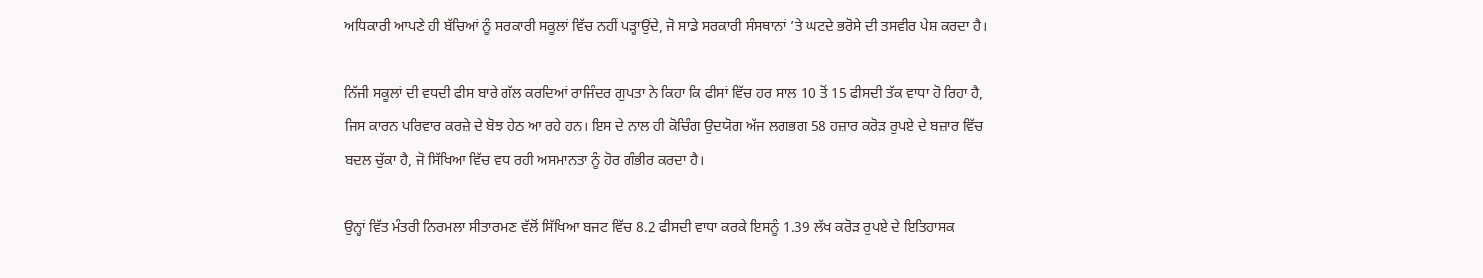ਅਧਿਕਾਰੀ ਆਪਣੇ ਹੀ ਬੱਚਿਆਂ ਨੂੰ ਸਰਕਾਰੀ ਸਕੂਲਾਂ ਵਿੱਚ ਨਹੀਂ ਪੜ੍ਹਾਉਂਦੇ, ਜੋ ਸਾਡੇ ਸਰਕਾਰੀ ਸੰਸਥਾਨਾਂ ’ਤੇ ਘਟਦੇ ਭਰੋਸੇ ਦੀ ਤਸਵੀਰ ਪੇਸ਼ ਕਰਦਾ ਹੈ।

ਨਿੱਜੀ ਸਕੂਲਾਂ ਦੀ ਵਧਦੀ ਫੀਸ ਬਾਰੇ ਗੱਲ ਕਰਦਿਆਂ ਰਾਜਿੰਦਰ ਗੁਪਤਾ ਨੇ ਕਿਹਾ ਕਿ ਫੀਸਾਂ ਵਿੱਚ ਹਰ ਸਾਲ 10 ਤੋਂ 15 ਫੀਸਦੀ ਤੱਕ ਵਾਧਾ ਹੋ ਰਿਹਾ ਹੈ, ਜਿਸ ਕਾਰਨ ਪਰਿਵਾਰ ਕਰਜ਼ੇ ਦੇ ਬੋਝ ਹੇਠ ਆ ਰਹੇ ਹਨ। ਇਸ ਦੇ ਨਾਲ ਹੀ ਕੋਚਿੰਗ ਉਦਯੋਗ ਅੱਜ ਲਗਭਗ 58 ਹਜ਼ਾਰ ਕਰੋੜ ਰੁਪਏ ਦੇ ਬਜ਼ਾਰ ਵਿੱਚ ਬਦਲ ਚੁੱਕਾ ਹੈ, ਜੋ ਸਿੱਖਿਆ ਵਿੱਚ ਵਧ ਰਹੀ ਅਸਮਾਨਤਾ ਨੂੰ ਹੋਰ ਗੰਭੀਰ ਕਰਦਾ ਹੈ।

ਉਨ੍ਹਾਂ ਵਿੱਤ ਮੰਤਰੀ ਨਿਰਮਲਾ ਸੀਤਾਰਮਣ ਵੱਲੋਂ ਸਿੱਖਿਆ ਬਜਟ ਵਿੱਚ 8.2 ਫੀਸਦੀ ਵਾਧਾ ਕਰਕੇ ਇਸਨੂੰ 1.39 ਲੱਖ ਕਰੋੜ ਰੁਪਏ ਦੇ ਇਤਿਹਾਸਕ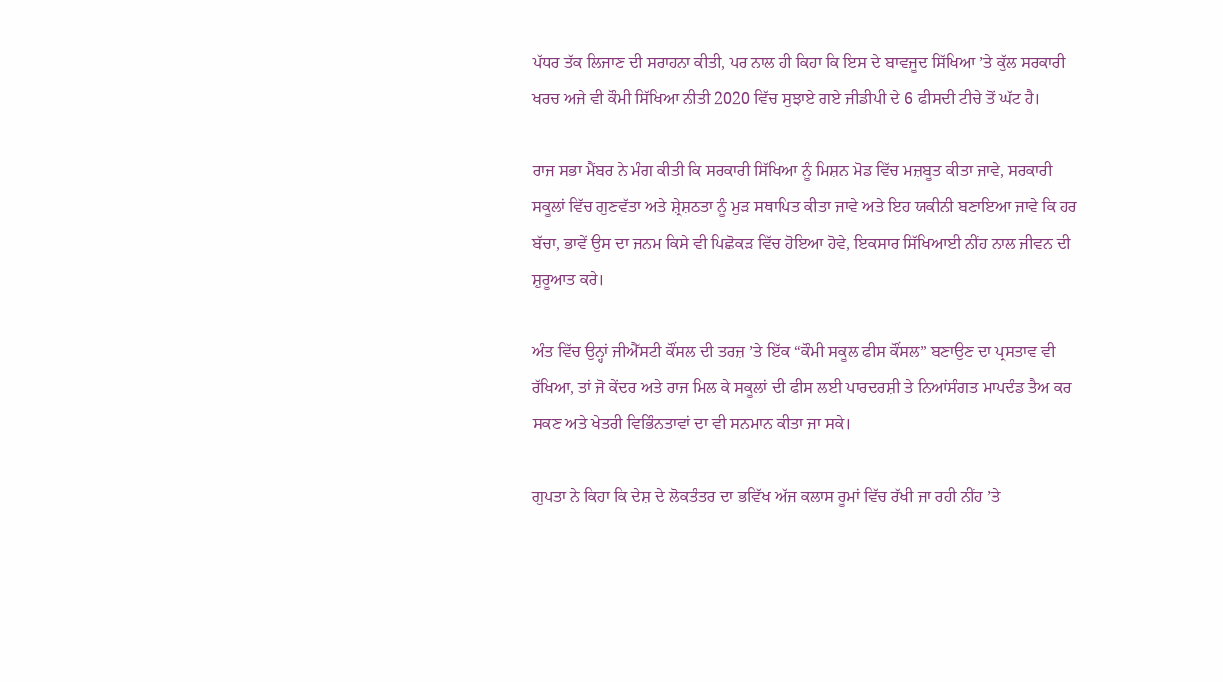ਪੱਧਰ ਤੱਕ ਲਿਜਾਣ ਦੀ ਸਰਾਹਨਾ ਕੀਤੀ, ਪਰ ਨਾਲ ਹੀ ਕਿਹਾ ਕਿ ਇਸ ਦੇ ਬਾਵਜੂਦ ਸਿੱਖਿਆ ’ਤੇ ਕੁੱਲ ਸਰਕਾਰੀ ਖਰਚ ਅਜੇ ਵੀ ਕੌਮੀ ਸਿੱਖਿਆ ਨੀਤੀ 2020 ਵਿੱਚ ਸੁਝਾਏ ਗਏ ਜੀਡੀਪੀ ਦੇ 6 ਫੀਸਦੀ ਟੀਚੇ ਤੋਂ ਘੱਟ ਹੈ।

ਰਾਜ ਸਭਾ ਮੈਂਬਰ ਨੇ ਮੰਗ ਕੀਤੀ ਕਿ ਸਰਕਾਰੀ ਸਿੱਖਿਆ ਨੂੰ ਮਿਸ਼ਨ ਮੋਡ ਵਿੱਚ ਮਜ਼ਬੂਤ ਕੀਤਾ ਜਾਵੇ, ਸਰਕਾਰੀ ਸਕੂਲਾਂ ਵਿੱਚ ਗੁਣਵੱਤਾ ਅਤੇ ਸ਼੍ਰੇਸ਼ਠਤਾ ਨੂੰ ਮੁੜ ਸਥਾਪਿਤ ਕੀਤਾ ਜਾਵੇ ਅਤੇ ਇਹ ਯਕੀਨੀ ਬਣਾਇਆ ਜਾਵੇ ਕਿ ਹਰ ਬੱਚਾ, ਭਾਵੇਂ ਉਸ ਦਾ ਜਨਮ ਕਿਸੇ ਵੀ ਪਿਛੋਕੜ ਵਿੱਚ ਹੋਇਆ ਹੋਵੇ, ਇਕਸਾਰ ਸਿੱਖਿਆਈ ਨੀਂਹ ਨਾਲ ਜੀਵਨ ਦੀ ਸ਼ੁਰੂਆਤ ਕਰੇ।

ਅੰਤ ਵਿੱਚ ਉਨ੍ਹਾਂ ਜੀਐੱਸਟੀ ਕੌਂਸਲ ਦੀ ਤਰਜ਼ ’ਤੇ ਇੱਕ “ਕੌਮੀ ਸਕੂਲ ਫੀਸ ਕੌਂਸਲ” ਬਣਾਉਣ ਦਾ ਪ੍ਰਸਤਾਵ ਵੀ ਰੱਖਿਆ, ਤਾਂ ਜੋ ਕੇਂਦਰ ਅਤੇ ਰਾਜ ਮਿਲ ਕੇ ਸਕੂਲਾਂ ਦੀ ਫੀਸ ਲਈ ਪਾਰਦਰਸ਼ੀ ਤੇ ਨਿਆਂਸੰਗਤ ਮਾਪਦੰਡ ਤੈਅ ਕਰ ਸਕਣ ਅਤੇ ਖੇਤਰੀ ਵਿਭਿੰਨਤਾਵਾਂ ਦਾ ਵੀ ਸਨਮਾਨ ਕੀਤਾ ਜਾ ਸਕੇ।

ਗੁਪਤਾ ਨੇ ਕਿਹਾ ਕਿ ਦੇਸ਼ ਦੇ ਲੋਕਤੰਤਰ ਦਾ ਭਵਿੱਖ ਅੱਜ ਕਲਾਸ ਰੂਮਾਂ ਵਿੱਚ ਰੱਖੀ ਜਾ ਰਹੀ ਨੀਂਹ ’ਤੇ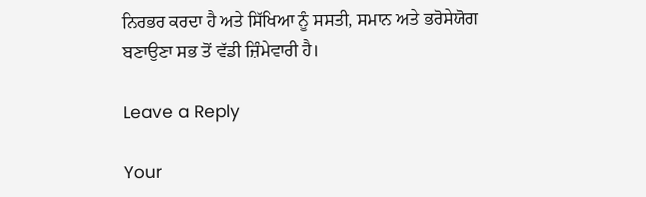ਨਿਰਭਰ ਕਰਦਾ ਹੈ ਅਤੇ ਸਿੱਖਿਆ ਨੂੰ ਸਸਤੀ, ਸਮਾਨ ਅਤੇ ਭਰੋਸੇਯੋਗ ਬਣਾਉਣਾ ਸਭ ਤੋਂ ਵੱਡੀ ਜ਼ਿੰਮੇਵਾਰੀ ਹੈ।

Leave a Reply

Your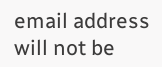email address will not be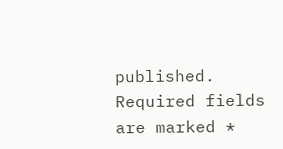published. Required fields are marked *